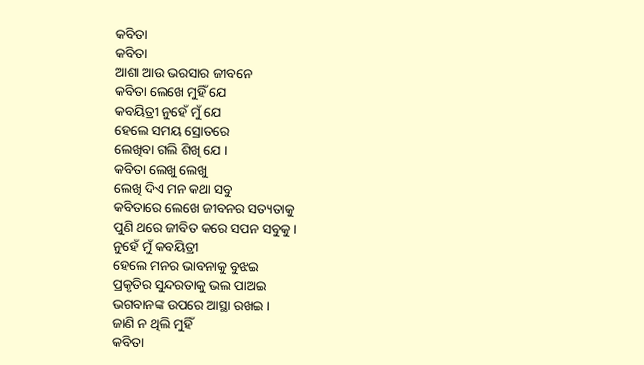କବିତା
କବିତା
ଆଶା ଆଉ ଭରସାର ଜୀବନେ
କବିତା ଲେଖେ ମୁହିଁ ଯେ
କବୟିତ୍ରୀ ନୁହେଁ ମୁଁ ଯେ
ହେଲେ ସମୟ ସ୍ରୋତରେ
ଲେଖିବା ଗଲି ଶିଖି ଯେ ।
କବିତା ଲେଖୁ ଲେଖୁ
ଲେଖି ଦିଏ ମନ କଥା ସବୁ
କବିତାରେ ଲେଖେ ଜୀବନର ସତ୍ୟତାକୁ
ପୁଣି ଥରେ ଜୀବିତ କରେ ସପନ ସବୁକୁ ।
ନୁହେଁ ମୁଁ କବୟିତ୍ରୀ
ହେଲେ ମନର ଭାବନାକୁ ବୁଝଇ
ପ୍ରକୃତିର ସୁନ୍ଦରତାକୁ ଭଲ ପାଅଇ
ଭଗବାନଙ୍କ ଉପରେ ଆସ୍ଥା ରଖଇ ।
ଜାଣି ନ ଥିଲି ମୁହିଁ
କବିତା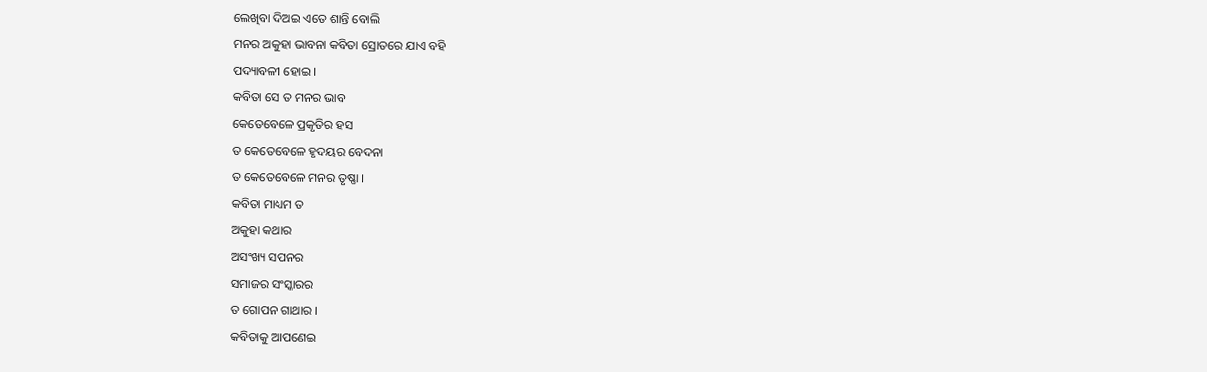ଲେଖିବା ଦିଅଇ ଏତେ ଶାନ୍ତି ବୋଲି
ମନର ଅକୁହା ଭାବନା କବିତା ସ୍ରୋତରେ ଯାଏ ବହି
ପଦ୍ୟାବଳୀ ହୋଇ ।
କବିତା ସେ ତ ମନର ଭାବ
କେତେବେଳେ ପ୍ରକୃତିର ହସ
ତ କେତେବେଳେ ହୃଦୟର ବେଦନା
ତ କେତେବେଳେ ମନର ତୃଷ୍ଣା ।
କବିତା ମାଧ୍ୟମ ତ
ଅକୁହା କଥାର
ଅସଂଖ୍ୟ ସପନର
ସମାଜର ସଂସ୍କାରର
ତ ଗୋପନ ଗାଥାର ।
କବିତାକୁ ଆପଣେଇ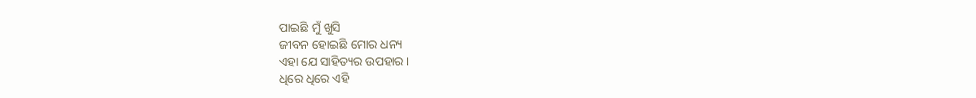ପାଇଛି ମୁଁ ଖୁସି
ଜୀବନ ହୋଇଛି ମୋର ଧନ୍ୟ
ଏହା ଯେ ସାହିତ୍ୟର ଉପହାର ।
ଧିରେ ଧିରେ ଏହି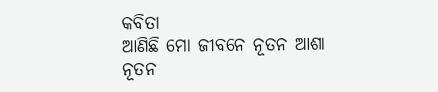କବିତା
ଆଣିଛି ମୋ ଜୀବନେ ନୂତନ ଆଶା
ନୂତନ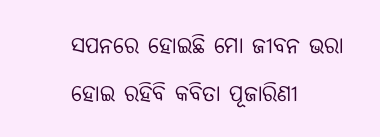ସପନରେ ହୋଇଛି ମୋ ଜୀବନ ଭରା
ହୋଇ ରହିବି କବିତା ପୂଜାରିଣୀ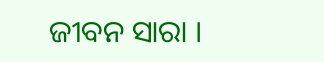ଜୀବନ ସାରା ।